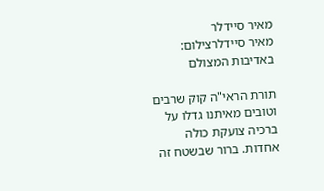מאיר סיידלר
מאיר סיידלרצילום: באדיבות המצולם

תורת הראי"ה קוק שרבים וטובים מאיתנו גדלו על ברכיה צועקת כולה אחדות. ברור שבשטח זה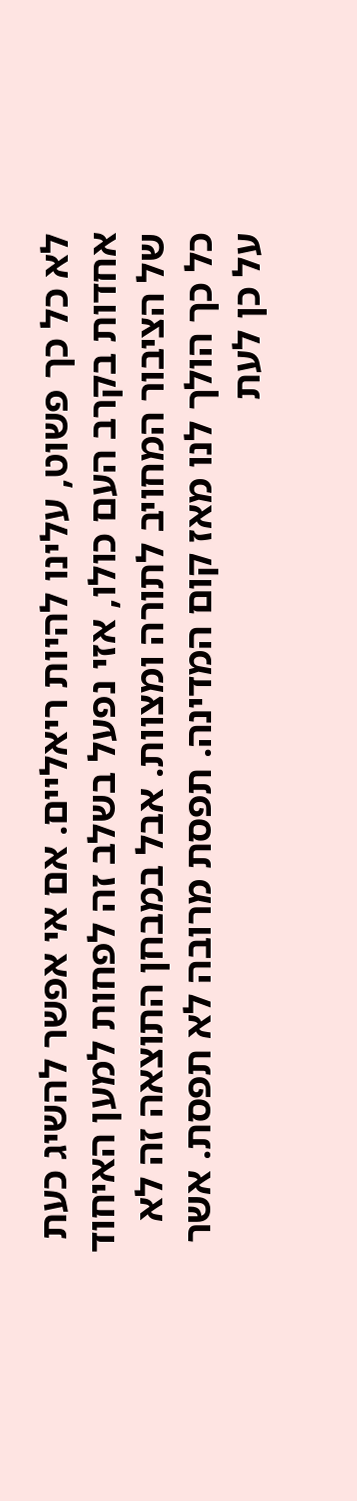לא כל כך פשוט, עלינו להיות ריאליים. אם אי אפשר להשיג כעת אחדות בקרב העם כולו, אזי נפעל בשלב זה לפחות למען האיחוד של הציבור המחויב לתורה ומצוות. אבל במבחן התוצאה זה לא כל כך הולך לנו מאז קום המדינה. תפסת מרובה לא תפסת. אשר על כן לעת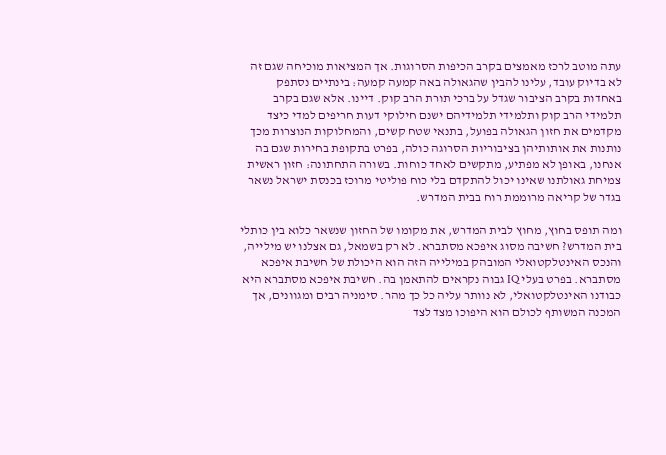עתה מוטב לרכז מאמצים בקרב הכיפות הסרוגות. אך המציאות מוכיחה שגם זה לא בדיוק עובד, עלינו להבין שהגאולה באה קמעה קמעה: בינתיים נסתפק באחדות בקרב הציבור שגדל על ברכי תורת הרב קוק. דיינו. אלא שגם בקרב תלמידי הרב קוק ותלמידי תלמידיהם ישנם חילוקי דעות חריפים למדי כיצד מקדמים את חזון הגאולה בפועל, בתנאי שטח קשים, והמחלוקות הנוצרות מכך נותנות את אותותיהן בציבוריות הסרוגה כולה, בפרט בתקופת בחירות שגם בה אנחנו, באופן לא מפתיע, מתקשים לאחד כוחות. בשורה התחתונה: חזון ראשית צמיחת גאולתנו שאינו יכול להתקדם בלי כוח פוליטי מרוכז בכנסת ישראל נשאר בגדר של קריאה מרוממת רוח בבית המדרש.

ומה תופס בחוץ, מחוץ לבית המדרש, את מקומו של החזון שנשאר כלוא בין כותלי בית המדרש? חשיבה מסוג איפכא מסתברא. לא רק בשמאל, גם אצלנו יש מילייה, והנכס האינטלקטואלי המובהק במילייה הזה הוא היכולת של חשיבת איפכא מסתברא. בפרט בעלי IQ גבוה נקראים להתאמן בה. חשיבת איפכא מסתברא היא כבודנו האינטלקטואלי, לא נוותר עליה כל כך מהר. סימניה רבים ומגוונים, אך המכנה המשותף לכולם הוא היפוכו מצד לצד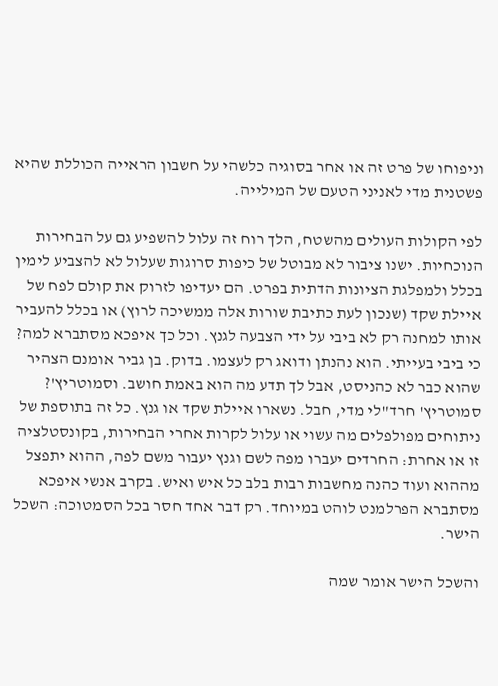וניפוחו של פרט זה או אחר בסוגיה כלשהי על חשבון הראייה הכוללת שהיא פשטנית מדי לאניני הטעם של המילייה.

לפי הקולות העולים מהשטח, הלך רוח זה עלול להשפיע גם על הבחירות הנוכחיות. ישנו ציבור לא מבוטל של כיפות סרוגות שעלול לא להצביע לימין בכלל ולמפלגת הציונות הדתית בפרט. הם יעדיפו לזרוק את קולם לפח של איילת שקד (שנכון לעת כתיבת שורות אלה ממשיכה לרוץ) או בכלל להעביר אותו למחנה רק לא ביבי על ידי הצבעה לגנץ. וכל כך איפכא מסתברא למה? כי ביבי בעייתי. הוא נהנתן ודואג רק לעצמו. בדוק. בן גביר אומנם הצהיר שהוא כבר לא כהניסט, אבל לך תדע מה הוא באמת חושב. וסמוטריץ'? סמוטריץ' חרד"לי מדי, חבל. נשארו איילת שקד או גנץ. כל זה בתוספת של ניתוחים מפולפלים מה עשוי או עלול לקרות אחרי הבחירות, בקונסטלציה זו או אחרת: החרדים יעברו מפה לשם וגנץ יעבור משם לפה, ההוא יתפצל מההוא ועוד כהנה מחשבות רבות בלב כל איש ואיש. בקרב אנשי איפכא מסתברא הפרלמנט לוהט במיוחד. רק דבר אחד חסר בכל הסמטוכה: השכל הישר.

והשכל הישר אומר שמה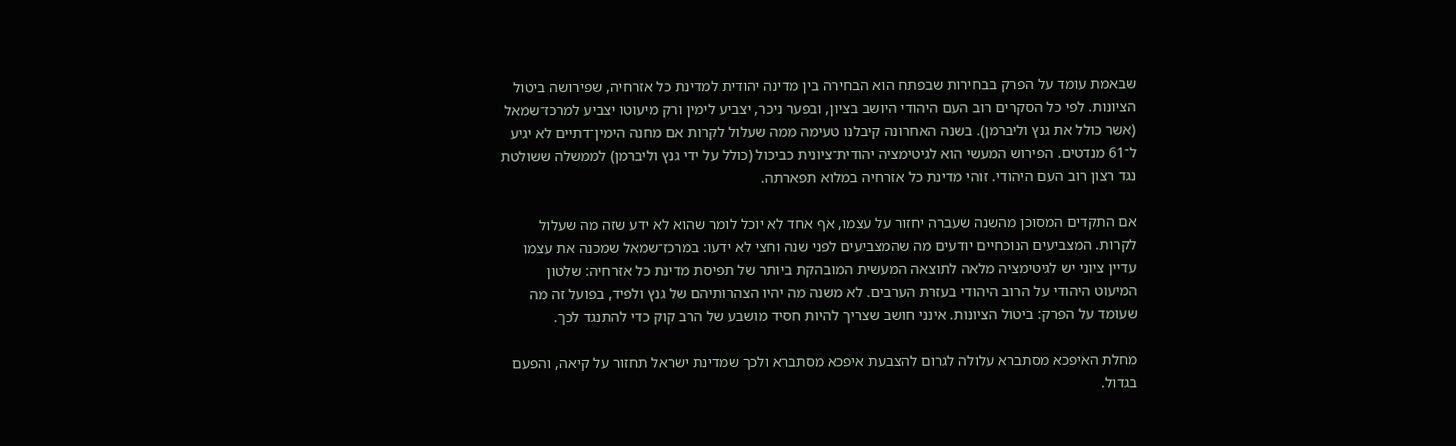שבאמת עומד על הפרק בבחירות שבפתח הוא הבחירה בין מדינה יהודית למדינת כל אזרחיה, שפירושה ביטול הציונות. לפי כל הסקרים רוב העם היהודי היושב בציון, ובפער ניכר, יצביע לימין ורק מיעוטו יצביע למרכז־שמאל (אשר כולל את גנץ וליברמן). בשנה האחרונה קיבלנו טעימה ממה שעלול לקרות אם מחנה הימין־דתיים לא יגיע ל־61 מנדטים. הפירוש המעשי הוא לגיטימציה יהודית־ציונית כביכול (כולל על ידי גנץ וליברמן) לממשלה ששולטת נגד רצון רוב העם היהודי. זוהי מדינת כל אזרחיה במלוא תפארתה.

אם התקדים המסוכן מהשנה שעברה יחזור על עצמו, אף אחד לא יוכל לומר שהוא לא ידע שזה מה שעלול לקרות. המצביעים הנוכחיים יודעים מה שהמצביעים לפני שנה וחצי לא ידעו: במרכז־שמאל שמכנה את עצמו עדיין ציוני יש לגיטימציה מלאה לתוצאה המעשית המובהקת ביותר של תפיסת מדינת כל אזרחיה: שלטון המיעוט היהודי על הרוב היהודי בעזרת הערבים. לא משנה מה יהיו הצהרותיהם של גנץ ולפיד, בפועל זה מה שעומד על הפרק: ביטול הציונות. אינני חושב שצריך להיות חסיד מושבע של הרב קוק כדי להתנגד לכך.

מחלת האיפכא מסתברא עלולה לגרום להצבעת איפכא מסתברא ולכך שמדינת ישראל תחזור על קיאה, והפעם בגדול.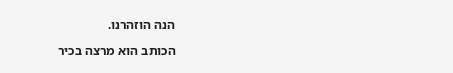הנה הוזהרנו.

הכותב הוא מרצה בכיר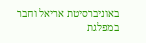באוניברסיטת אריאל וחבר במפלגת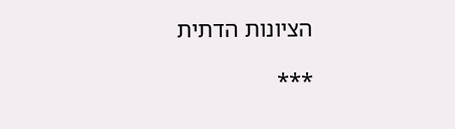הציונות הדתית

***